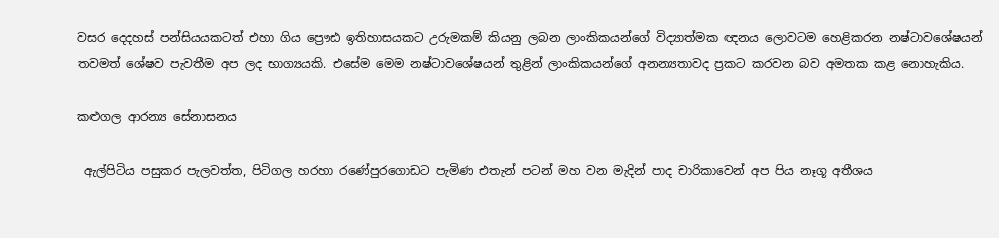වසර දෙදහස් පන්සියයකටත් එහා ගිය ප්‍රෞඪ ඉතිහාසයකට උරුමකම් කියනු ලබන ලාංකිකයන්ගේ විද්‍යාත්මක ඥනය ලොවටම හෙළිකරන නෂ්ටාවශේෂයන් තවමත් ශේෂව පැවතීම අප ලද භාග්‍යයකි. එසේම මෙම නෂ්ටාවශේෂයන් තුළින් ලාංකිකයන්ගේ අනන්‍යතාවද ප්‍රකට කරවන බව අමතක කළ නොහැකිය.

කළුගල ආරන්‍ය සේනාසනය

 ඇල්පිටිය පසුකර පැලවත්ත, පිටිගල හරහා රණේපුරගොඩට පැමිණ එතැන් පටන් මහ වන මැදින් පාද චාරිකාවෙන් අප පිය නෑගූ අතීශය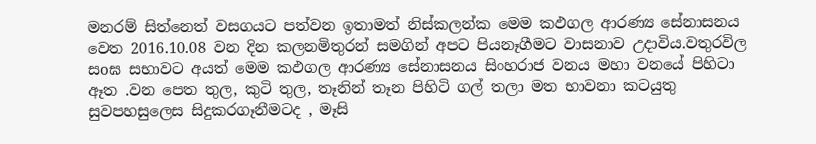මනරම් සිත්නෙත් වසගයට පත්වන ඉතාමත් නිස්කලන්ක මෙම කඵගල ආරණ්‍ය සේනාසනය වෙත 2016.10.08 වන දින කලනමිතුරන් සමගින් අපට පියනෑගීමට වාසනාව උදාවිය.වතුරවිල සoඝ සභාවට අයත් මෙම කඵගල ආරණ්‍ය සේනාසනය සිංහරාජ වනය මහා වනයේ පිහිටා ඈත .වන පෙත තුල, කුටි තුල, තෑනින් තෑන පිහිටි ගල් තලා මත භාවනා කටයුතු සුවපහසුලෙස සිදුකරගෑනීමටද , මෑසි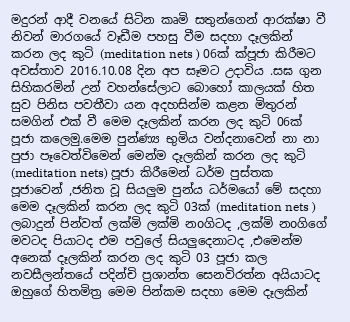මදුරන් ආදී වනයේ සිටින කෘමි සතුන්ගෙන් ආරක්ෂා වී නිවන් මාරගයේ වෑඩීම පහසු වීම සදහා දෑලකින් කරන ලද කුටි (meditation nets ) 06ක් ක්පූජා කිරීමට අවස්තාව 2016.10.08 දින අප සෑමට උදාවිය .සඝ ගුන සිහිකරමින් උන් වහන්සේලාට බොහෝ කාලයක් හිත සුව පිනිස පවතීවා යන අදහසින්ම කළන මිතුරන් සමගින් එක් වී මෙම දෑලකින් කරන ලද කුටි 06ක් පූජා කලෙමු.මෙම පුන්ණ්‍ය භුමිය වන්දනාවෙන් නා නා පුජා පෑවෙත්විමෙන් මෙන්ම දෑලකින් කරන ලද කුටි (meditation nets) පූජා කිරීමෙන් ධර්ම පුස්තක පූජාවෙන් ,ජනිත වූ සියලුම පුන්ය ධර්මයෝ මේ සදහා මෙම දෑලකින් කරන ලද කුටි 03ක් (meditation nets ) ලබාදුන් පින්වත් ලක්මි ලක්මි නoගිටද ,ලක්මි නoගිගේ මවටද පියාටද එම පවුලේ සියලුදෙනාටද ,එමෙන්ම අනෙක් දෑලකින් කරන ලද කුටි 03 පූජා කල නවසීලන්තයේ පදින්චි ප්‍රශාන්ත සෙනවිරත්න අයියාටද ඔහුගේ හිතමිත්‍ර මෙම පින්කම සදහා මෙම දෑලකින්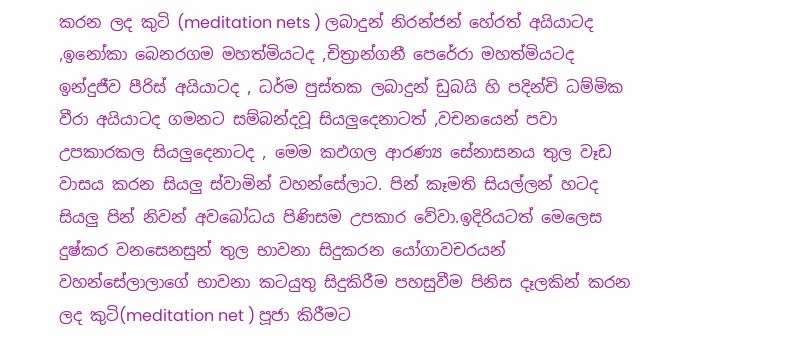කරන ලද කුටි (meditation nets ) ලබාදුන් නිරන්ජන් හේරත් අයියාටද ,ඉනෝකා බෙනරගම මහත්මියටද ,චිත්‍රාන්ගනී පෙරේරා මහත්මියටද ඉන්දුජීව පීරිස් අයියාටද , ධර්ම පුස්තක ලබාදුන් ඩුබයි හි පදින්චි ධම්මික වීරා අයියාටද ගමනට සම්බන්දවූ සියලුදෙනාටත් ,වචනයෙන් පවා උපකාරකල සියලුදෙනාටද , මෙම කඵගල ආරණ්‍ය සේනාසනය තුල වෑඩ වාසය කරන සියලු ස්වාමින් වහන්සේලාට. පින් කෑමති සියල්ලන් හටද සියලු පින් නිවන් අවබෝධය පිණිසම උපකාර වේවා.ඉදිරියටත් මෙලෙස දුෂ්කර වනසෙනසුන් තුල භාවනා සිදුකරන යෝගාවචරයන් වහන්සේලාලාගේ භාවනා කටයුතු සිදුකිරීම පහසුවීම පිනිස දෑලකින් කරන ලද කුටි(meditation net ) පූජා කිරීමට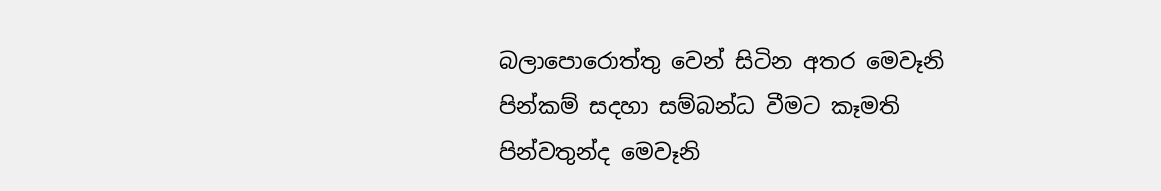බලාපොරොත්තු වෙන් සිටින අතර මෙවෑනි පින්කම් සදහා සම්බන්ධ වීමට කෑමති පින්වතුන්ද මෙවෑනි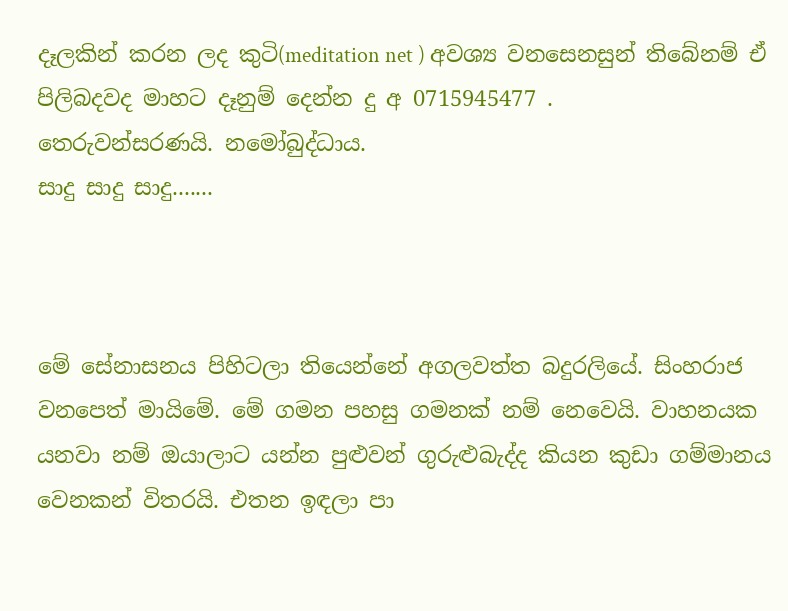දෑලකින් කරන ලද කුටි(meditation net ) අවශ්‍ය වනසෙනසුන් තිබේනම් ඒ පිලිබදවද මාහට දෑනුම් දෙන්න දු අ 0715945477 .
තෙරුවන්සරණයි. නමෝබුද්ධාය.
සාදු සාදු සාදු.......



මේ සේනාසනය පිහිටලා තියෙන්නේ අගලවත්ත බදුරලියේ. සිංහරාජ වනපෙත් මායිමේ. මේ ගමන පහසු ගමනක් නම් නෙවෙයි. වාහනයක යනවා නම් ඔයාලාට යන්න පුළුවන් ගුරුළුබැද්ද කියන කුඩා ගම්මානය වෙනකන් විතරයි. එතන ඉඳලා පා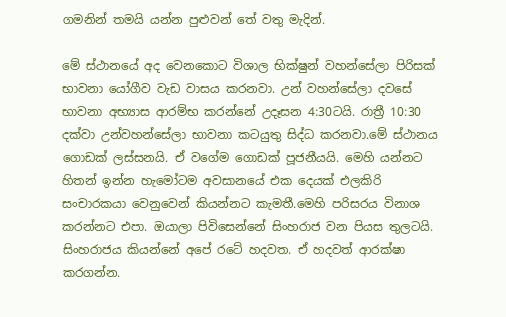ගමනින් තමයි යන්න පුළුවන් තේ වතු මැදින්.

මේ ස්ථානයේ අද වෙනකොට විශාල භික්ෂුන් වහන්සේලා පිරිසක් භාවනා යෝගීව වැඩ වාසය කරනවා. උන් වහන්සේලා දවසේ භාවනා අභ්‍යාස ආරම්භ කරන්නේ උදෑසන 4:30ටයි. රාත්‍රී 10:30 දක්වා උන්වහන්සේලා භාවනා කටයුතු සිද්ධ කරනවා.මේ ස්ථානය ගොඩක් ලස්සනයි. ඒ වගේම ගොඩක් පූජනීයයි. මෙහි යන්නට හිතන් ඉන්න හැමෝටම අවසානයේ එක දෙයක් එලකිරි සංචාරකයා වෙනුවෙන් කියන්නට කැමතී.මෙහි පරිසරය විනාශ කරන්නට එපා. ඔයාලා පිවිසෙන්නේ සිංහරාජ වන පියස තුලටයි.
සිංහරාජය කියන්නේ අපේ රටේ හදවත. ඒ හදවත් ආරක්ෂා කරගන්න.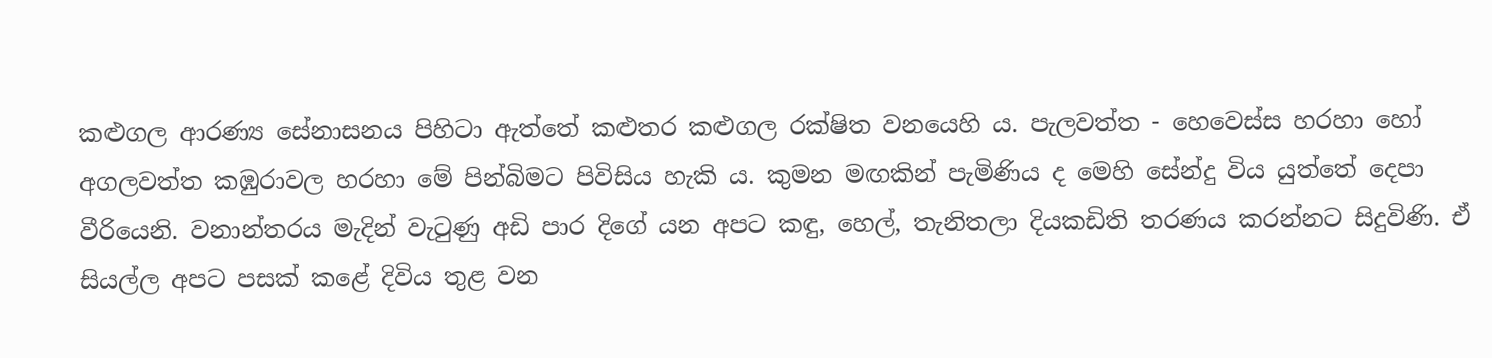කළුගල ආරණ්‍ය සේනාසනය පිහිටා ඇත්තේ කළුතර කළුගල රක්ෂිත වනයෙහි ය. පැලවත්ත - හෙවෙස්ස හරහා හෝ අගලවත්ත කඹුරාවල හරහා මේ පින්බිමට පිවිසිය හැකි ය. කුමන මඟකින් පැමිණිය ද මෙහි සේන්දු විය යුත්තේ දෙපා වීරියෙනි. වනාන්තරය මැදින් වැටුණු අඩි පාර දිගේ යන අපට කඳු, හෙල්, තැනිතලා දියකඩිති තරණය කරන්නට සිදුවිණි. ඒ සියල්ල අපට පසක් කළේ දිවිය තුළ වන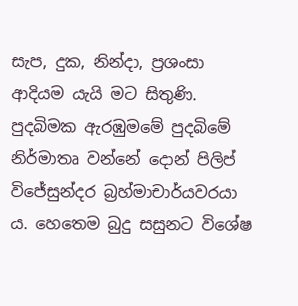සැප, දුක, නින්දා, ප්‍රශංසා ආදියම යැයි මට සිතුණි.
පුදබිමක ඇරඹුමමේ පුදබිමේ නිර්මාතෘ වන්නේ දොන් පිලිප් විජේසුන්දර බ්‍රහ්මාචාර්යවරයා ය. හෙතෙම බුදු සසුනට විශේෂ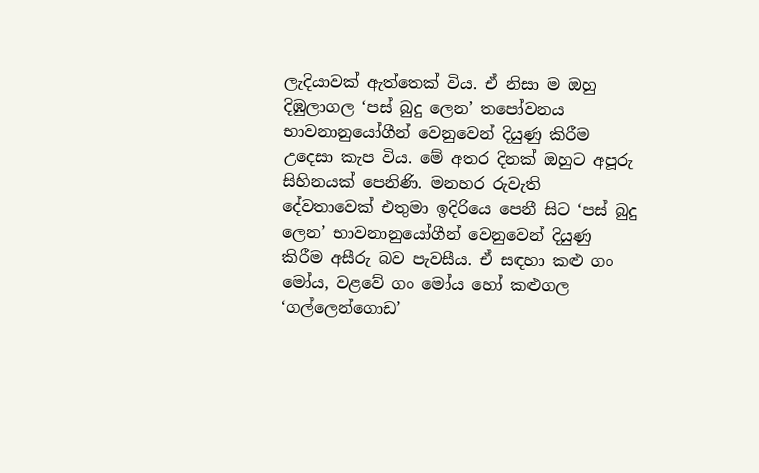ලැදියාවක් ඇත්තෙක් විය. ඒ නිසා ම ඔහු දිඹුලාගල ‘පස් බුදු ලෙන’ තපෝවනය භාවනානුයෝගීන් වෙනුවෙන් දියුණු කිරීම උදෙසා කැප විය. මේ අතර දිනක් ඔහුට අපූරු සිහිනයක් පෙනිණි. මනහර රුවැති දේවතාවෙක් එතුමා ඉදිරියෙ පෙනී සිට ‘පස් බුදු ලෙන’ භාවනානුයෝගීන් වෙනුවෙන් දියුණු කිරීම අසීරු බව පැවසීය. ඒ සඳහා කළු ගං මෝය, වළවේ ගං මෝය හෝ කළුගල ‘ගල්ලෙන්ගොඩ’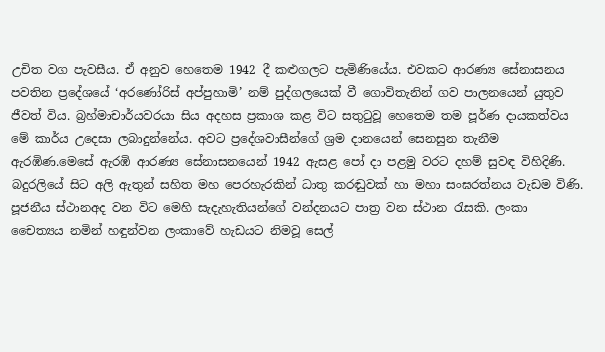උචිත වග පැවසීය. ඒ අනුව හෙතෙම 1942 දී කළුගලට පැමිණියේය. එවකට ආරණ්‍ය සේනාසනය පවතින ප්‍රදේශයේ ‘අරණෝරිස් අප්පුහාමි’ නම් පුද්ගලයෙක් වී ගොවිතැනින් ගව පාලනයෙන් යුතුව ජීවත් විය. බ්‍රහ්මාචාර්යවරයා සිය අදහස ප්‍රකාශ කළ විට සතුටුවූ හෙතෙම තම පූර්ණ දායකත්වය මේ කාර්ය උදෙසා ලබාදුන්නේය. අවට ප්‍රදේශවාසීන්ගේ ශ්‍රම දානයෙන් සෙනසුන තැනීම ඇරඹිණ.මෙසේ ඇරඹි ආරණ්‍ය සේනාසනයෙන් 1942 ඇසළ පෝ දා පළමු වරට දහම් සුවඳ විහිදිණි. බදුරලියේ සිට අලි ඇතුන් සහිත මහ පෙරහැරකින් ධාතු කරඬුවක් හා මහා සංඝරත්නය වැඩම විණි.
පූජනීය ස්ථානඅද වන විට මෙහි සැදැහැතියන්ගේ වන්දනයට පාත්‍ර වන ස්ථාන රැසකි. ලංකා චෛත්‍යය නමින් හඳුන්වන ලංකාවේ හැඩයට නිමවූ සෙල්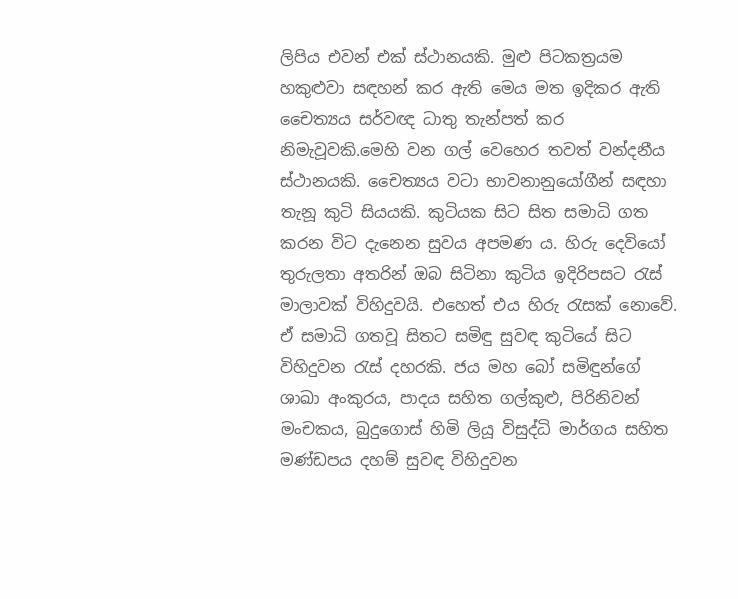ලිපිය එවන් එක් ස්ථානයකි. මුළු පිටකත්‍රයම හකුළුවා සඳහන් කර ඇති මෙය මත ඉදිකර ඇති චෛත්‍යය සර්වඥ ධාතු තැන්පත් කර නිමැවූවකි.මෙහි වන ගල් වෙහෙර තවත් වන්දනීය ස්ථානයකි. චෛත්‍යය වටා භාවනානුයෝගීන් සඳහා තැනූ කුටි සියයකි. කුටියක සිට සිත සමාධි ගත කරන විට දැනෙන සුවය අපමණ ය. හිරු දෙවියෝ තුරුලතා අතරින් ඔබ සිටිනා කුටිය ඉදිරිපසට රැස් මාලාවක් විහිදුවයි. එහෙත් එය හිරු රැසක් නොවේ. ඒ සමාධි ගතවූ සිතට සමිඳු සුවඳ කුටියේ සිට විහිදුවන රැස් දහරකි. ජය මහ බෝ සමිඳුන්ගේ ශාඛා අංකුරය, පාදය සහිත ගල්කුළු, පිරිනිවන් මංචකය, බුදුගොස් හිමි ලියූ විසුද්ධි මාර්ගය සහිත මණ්ඩපය දහම් සුවඳ විහිදුවන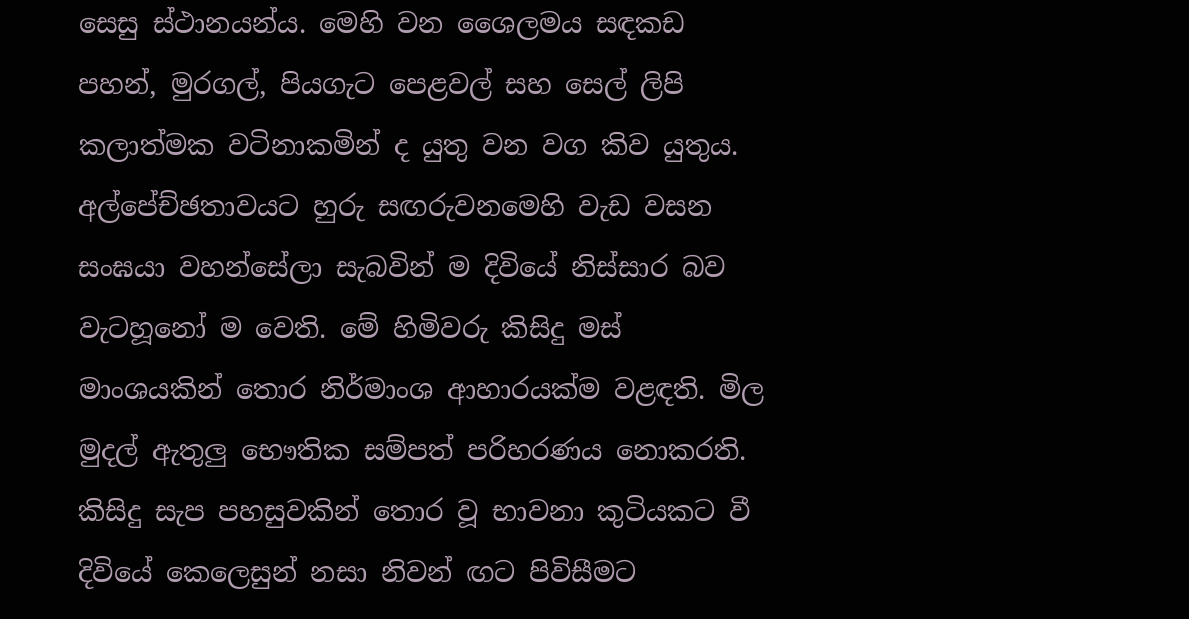සෙසු ස්ථානයන්ය. මෙහි වන ශෛලමය සඳකඩ පහන්, මුරගල්, පියගැට පෙළවල් සහ සෙල් ලිපි කලාත්මක වටිනාකමින් ද යුතු වන වග කිව යුතුය.
අල්පේච්ඡතාවයට හුරු සඟරුවනමෙහි වැඩ වසන සංඝයා වහන්සේලා සැබවින් ම දිවියේ නිස්සාර බව වැටහූනෝ ම වෙති. මේ හිමිවරු කිසිදු මස් මාංශයකින් තොර නිර්මාංශ ආහාරයක්ම වළඳති. මිල මුදල් ඇතුලු භෞතික සම්පත් පරිහරණය නොකරති. කිසිදු සැප පහසුවකින් තොර වූ භාවනා කුටියකට වී දිවියේ කෙලෙසුන් නසා නිවන් ඟට පිවිසීමට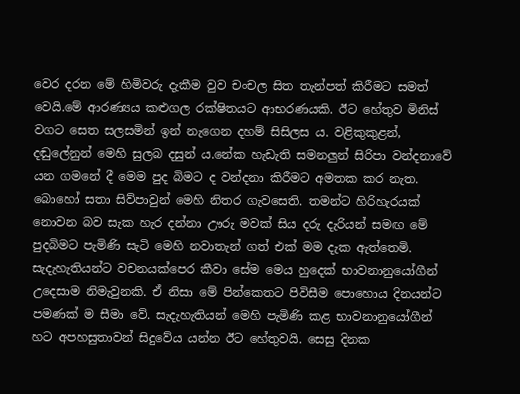වෙර දරන මේ හිමිවරු දැකීම වුව චංචල සිත තැන්පත් කිරීමට සමත් වෙයි.මේ ආරණ්‍යය කළුගල රක්ෂිතයට ආභරණයකි. ඊට හේතුව මිනිස් වගට සෙත සලසමින් ඉන් නැගෙන දහම් සිසිලස ය. වළිකුකුළන්, දඬුලේනුන් මෙහි සුලබ දසුන් ය.නේක හැඩැති සමනලුන් සිරිපා වන්දනාවේ යන ගමනේ දී මෙම පුද බිමට ද වන්දනා කිරීමට අමතක කර නැත. බොහෝ සතා සිව්පාවුන් මෙහි නිතර ගැවසෙති. තමන්ට හිරිහැරයක් නොවන බව සැක හැර දන්නා ඌරු මවක් සිය දරු දැරියන් සමඟ මේ පුදබිමට පැමිණි සැටි මෙහි නවාතැන් ගත් එක් මම දැක ඇත්තෙමි.
සැදැහැතියන්ට වචනයක්පෙර කීවා සේම මෙය හුදෙක් භාවනානුයෝගීන් උදෙසාම නිමැවුනකි. ඒ නිසා මේ පින්කෙතට පිවිසීම පොහොය දිනයන්ට පමණක් ම සීමා වේ. සැදැහැතියන් මෙහි පැමිණි කළ භාවනානුයෝගීන් හට අපහසුතාවන් සිදුවේය යන්න ඊට හේතුවයි. සෙසු දිනක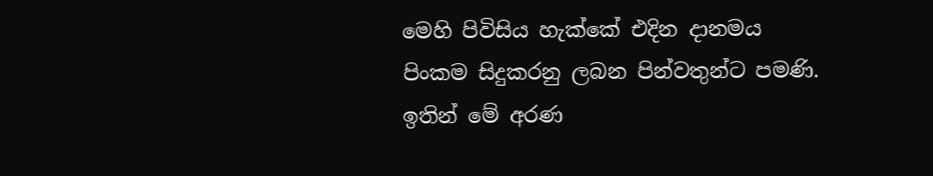මෙහි පිවිසිය හැක්කේ එදින දානමය පිංකම සිදුකරනු ලබන පින්වතුන්ට පමණි. ඉතින් මේ අරණ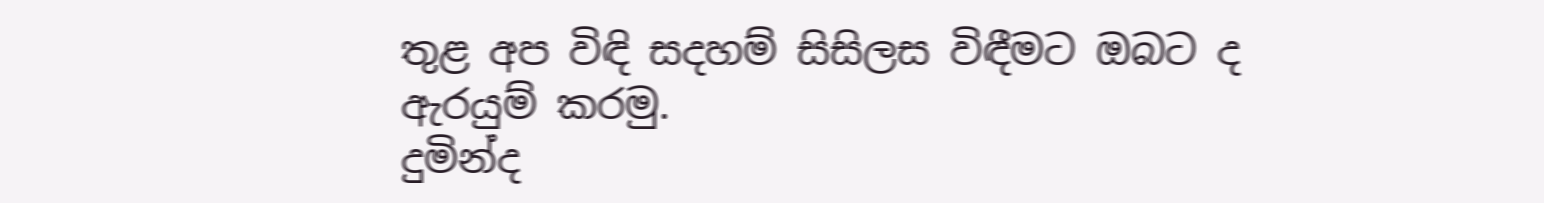තුළ අප විඳි සදහම් සිසිලස විඳීමට ඔබට ද ඇරයුම් කරමු.
දුමින්ද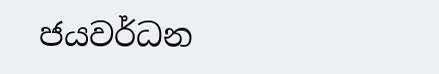ජයවර්ධන